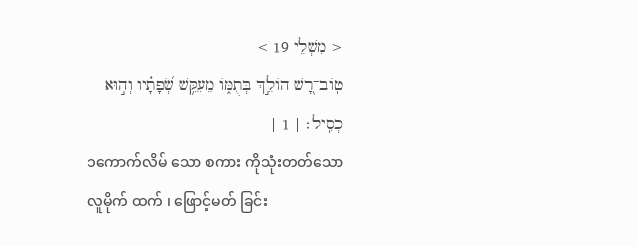< מִשְׁלֵי 19 >
טֽוֹב־רָ֭שׁ הוֹלֵ֣ךְ בְּתֻמּ֑וֹ מֵעִקֵּ֥שׁ שְׂ֝פָתָ֗יו וְה֣וּא כְסִֽיל׃ | 1 |
၁ကောက်လိမ် သော စကား ကိုသုံးတတ်သော လူမိုက် ထက် ၊ ဖြောင့်မတ် ခြင်း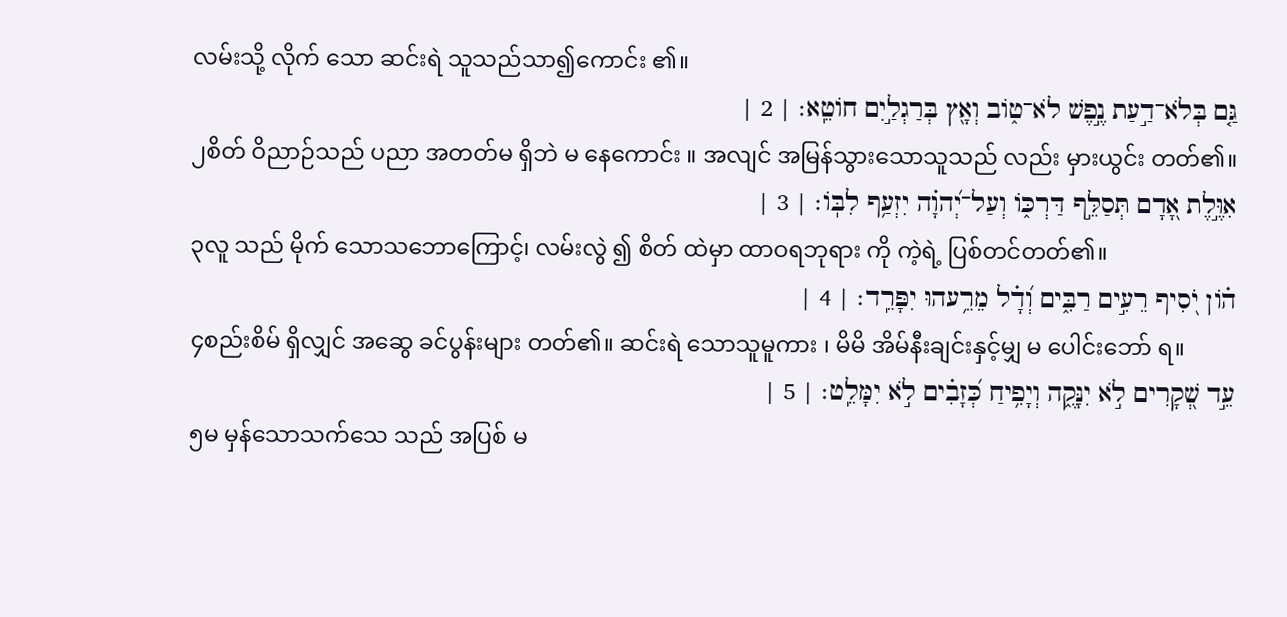လမ်းသို့ လိုက် သော ဆင်းရဲ သူသည်သာ၍ကောင်း ၏။
גַּ֤ם בְּלֹא־דַ֣עַת נֶ֣פֶשׁ לֹא־ט֑וֹב וְאָ֖ץ בְּרַגְלַ֣יִם חוֹטֵֽא׃ | 2 |
၂စိတ် ဝိညာဉ်သည် ပညာ အတတ်မ ရှိဘဲ မ နေကောင်း ။ အလျင် အမြန်သွားသောသူသည် လည်း မှားယွင်း တတ်၏။
אִוֶּ֣לֶת אָ֭דָם תְּסַלֵּ֣ף דַּרְכּ֑וֹ וְעַל־יְ֝הוָ֗ה יִזְעַ֥ף לִבּֽוֹ׃ | 3 |
၃လူ သည် မိုက် သောသဘောကြောင့်၊ လမ်းလွဲ ၍ စိတ် ထဲမှာ ထာဝရဘုရား ကို ကဲ့ရဲ့ ပြစ်တင်တတ်၏။
ה֗וֹן יֹ֭סִיף רֵעִ֣ים רַבִּ֑ים וְ֝דָ֗ל מֵרֵ֥עהוּ יִפָּרֵֽד׃ | 4 |
၄စည်းစိမ် ရှိလျှင် အဆွေ ခင်ပွန်းများ တတ်၏။ ဆင်းရဲ သောသူမူကား ၊ မိမိ အိမ်နီးချင်းနှင့်မျှ မ ပေါင်းဘော် ရ။
עֵ֣ד שְׁ֭קָרִים לֹ֣א יִנָּקֶ֑ה וְיָפִ֥יחַ כְּ֝זָבִ֗ים לֹ֣א יִמָּלֵֽט׃ | 5 |
၅မ မှန်သောသက်သေ သည် အပြစ် မ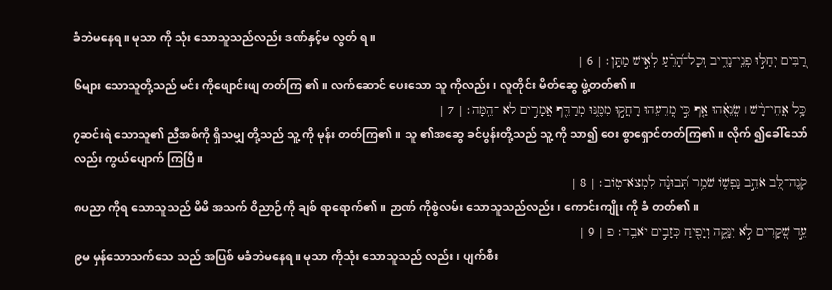ခံဘဲမနေရ။ မုသာ ကို သုံး သောသူသည်လည်း ဒဏ်နှင့်မ လွတ် ရ။
רַ֭בִּים יְחַלּ֣וּ פְנֵֽי־נָדִ֑יב וְכָל־הָ֝רֵ֗עַ לְאִ֣ישׁ מַתָּֽן׃ | 6 |
၆များ သောသူတို့သည် မင်း ကိုဖျောင်းဖျ တတ်ကြ ၏။ လက်ဆောင် ပေးသော သူ ကိုလည်း၊ လူတိုင်း မိတ်ဆွေ ဖွဲ့တတ်၏။
כָּ֥ל אֲחֵי־רָ֨שׁ ׀ שְֽׂנֵאֻ֗הוּ אַ֤ף כִּ֣י מְ֭רֵעֵהוּ רָחֲק֣וּ מִמֶּ֑נּוּ מְרַדֵּ֖ף אֲמָרִ֣ים לא ־הֵֽמָּה׃ | 7 |
၇ဆင်းရဲ သောသူ၏ ညီအစ်ကို ရှိသမျှ တို့သည် သူ့ ကို မုန်း တတ်ကြ၏။ သူ ၏အဆွေ ခင်ပွန်းတို့သည် သူ့ ကို သာ၍ ဝေး စွာရှောင်တတ်ကြ၏။ လိုက် ၍ခေါ်သော်လည်း ကွယ်ပျောက် ကြပြီ။
קֹֽנֶה־לֵּ֭ב אֹהֵ֣ב נַפְשׁ֑וֹ שֹׁמֵ֥ר תְּ֝בוּנָ֗ה לִמְצֹא־טֽוֹב׃ | 8 |
၈ပညာ ကိုရ သောသူသည် မိမိ အသက် ဝိညာဉ်ကို ချစ် ရာရောက်၏။ ဉာဏ် ကိုစွဲလမ်း သောသူသည်လည်း၊ ကောင်းကျိုး ကို ခံ တတ်၏။
עֵ֣ד שְׁ֭קָרִים לֹ֣א יִנָּקֶ֑ה וְיָפִ֖יחַ כְּזָבִ֣ים יֹאבֵֽד׃ פ | 9 |
၉မ မှန်သောသက်သေ သည် အပြစ် မခံဘဲမနေရ။ မုသာ ကိုသုံး သောသူသည် လည်း ၊ ပျက်စီး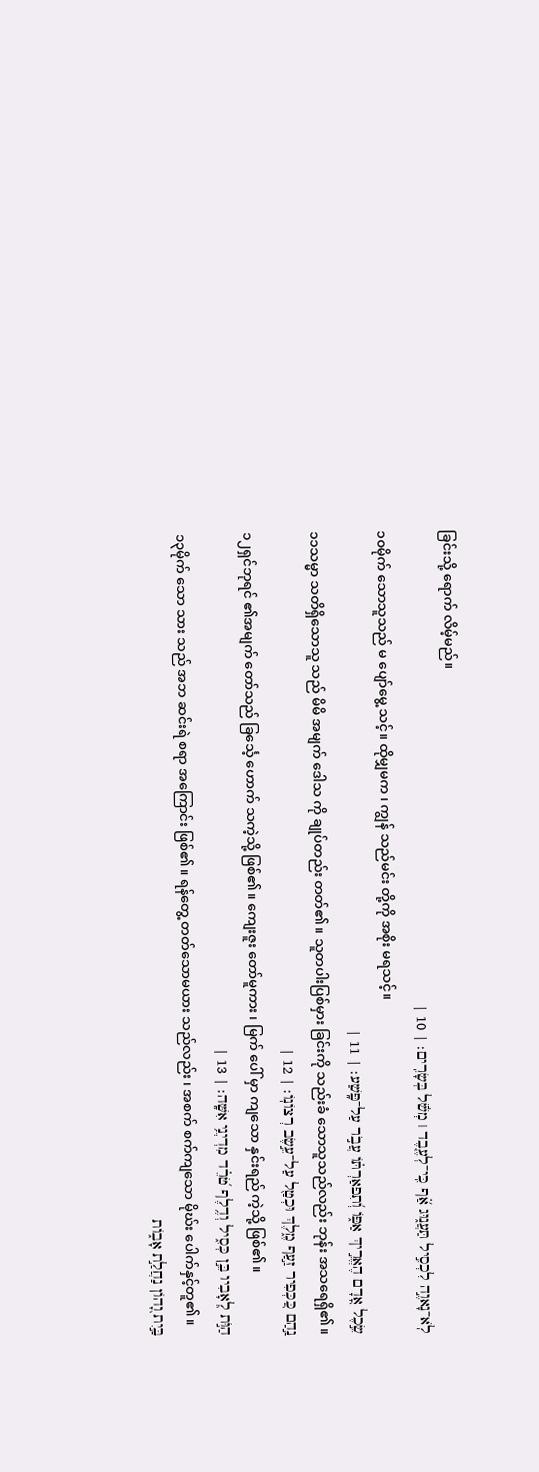ခြင်းသို့ ရောက် လိမ့်မည်။
לֹֽא־נָאוֶ֣ה לִכְסִ֣יל תַּעֲנ֑וּג אַ֝֗ף כִּֽי־לְעֶ֤בֶד ׀ מְשֹׁ֬ל בְּשָׂרִֽים׃ | 10 |
၁၀မိုက် သောသူသည် မ ပျော်မွေ့ သင့်။ ထိုမျှမက ၊ ကျွန် သည်မင်း တို့ကို အစိုး မရသင့်။
שֵׂ֣כֶל אָ֭דָם הֶאֱרִ֣יךְ אַפּ֑וֹ וְ֝תִפאַרְתּ֗וֹ עֲבֹ֣ר עַל־פָּֽשַׁע׃ | 11 |
၁၁သမ္မာ သတိရှိသောသူ သည် မိမိ အမျက် ဒေါသ ကို ချုပ်တည်း တတ်၏။ သူတပါးပြစ်မှား ခြင်းကို သည်းခံ သောသူသည်လည်း ဘုန်း အသရေရှိ၏။
נַ֣הַם כַּ֭כְּפִיר זַ֣עַף מֶ֑לֶךְ וּכְטַ֖ל עַל־עֵ֣שֶׂב רְצוֹנֽוֹ׃ | 12 |
၁၂ရှင်ဘုရင် ၏အမျက် တော်သည် ခြင်္သေ့ ဟောက် သကဲ့သို့ ဖြစ်၏။ ကျေးဇူး တော်မူကား ၊ မြက် ပေါ် မှာ ကျသော နှင်းရည် ကဲ့သို့ ဖြစ်၏။
הַוֺּ֣ת לְ֭אָבִיו בֵּ֣ן כְּסִ֑יל וְדֶ֥לֶף טֹ֝רֵ֗ד מִדְיְנֵ֥י אִשָּֽׁה׃ | 13 |
၁၃မိုက် သော သား သည် အဘ ဆင်းရဲ စရာ အကြောင်း ဖြစ်၏။ ရန်တွေ့ တတ်သောမယား သည်လည်း ၊ အစက် စက်ကျသော မိုဃ်း ပေါက်နှင့်တူ၏။
בַּ֣יִת וָ֭הוֹן נַחֲלַ֣ת אָב֑וֹת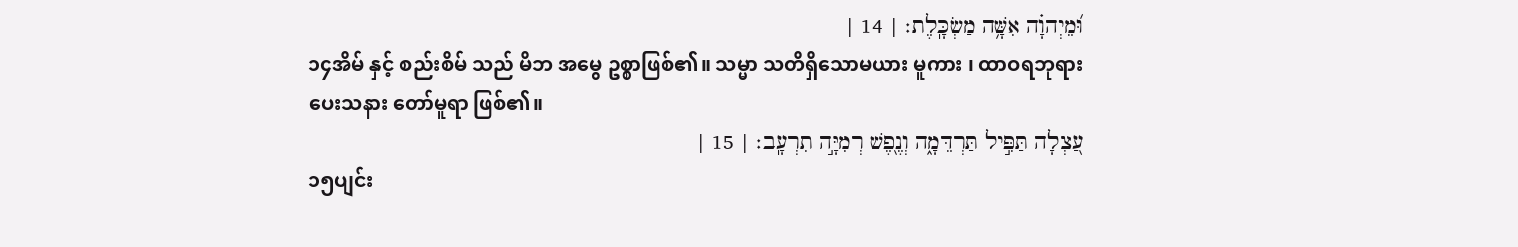וּ֝מֵיְהוָ֗ה אִשָּׁ֥ה מַשְׂכָּֽלֶת׃ | 14 |
၁၄အိမ် နှင့် စည်းစိမ် သည် မိဘ အမွေ ဥစ္စာဖြစ်၏။ သမ္မာ သတိရှိသောမယား မူကား ၊ ထာဝရဘုရား ပေးသနား တော်မူရာ ဖြစ်၏။
עַ֭צְלָה תַּפִּ֣יל תַּרְדֵּמָ֑ה וְנֶ֖פֶשׁ רְמִיָּ֣ה תִרְעָֽב׃ | 15 |
၁၅ပျင်း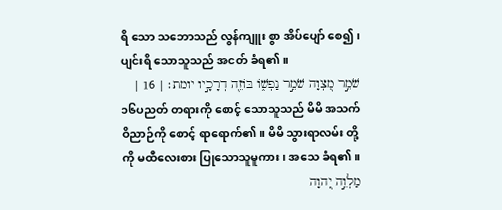ရိ သော သဘောသည် လွန်ကျူး စွာ အိပ်ပျော် စေ၍ ၊ ပျင်းရိ သောသူသည် အငတ် ခံရ၏။
שֹׁמֵ֣ר מִ֭צְוָה שֹׁמֵ֣ר נַפְשׁ֑וֹ בּוֹזֵ֖ה דְרָכָ֣יו יומת׃ | 16 |
၁၆ပညတ် တရားကို စောင့် သောသူသည် မိမိ အသက် ဝိညာဉ်ကို စောင့် ရာရောက်၏။ မိမိ သွားရာလမ်း တို့ကို မထီလေးစား ပြုသောသူမူကား၊ အသေ ခံရ၏။
מַלְוֵ֣ה יְ֭הוָה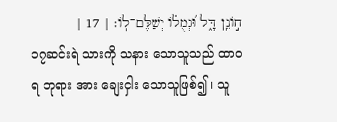ח֣וֹנֵֽן דָּ֑ל וּ֝גְמֻל֗וֹ יְשַׁלֶּם־לֽוֹ׃ | 17 |
၁၇ဆင်းရဲ သားကို သနား သောသူသည် ထာဝရ ဘုရား အား ချေးငှါး သောသူဖြစ်၍ ၊ သူ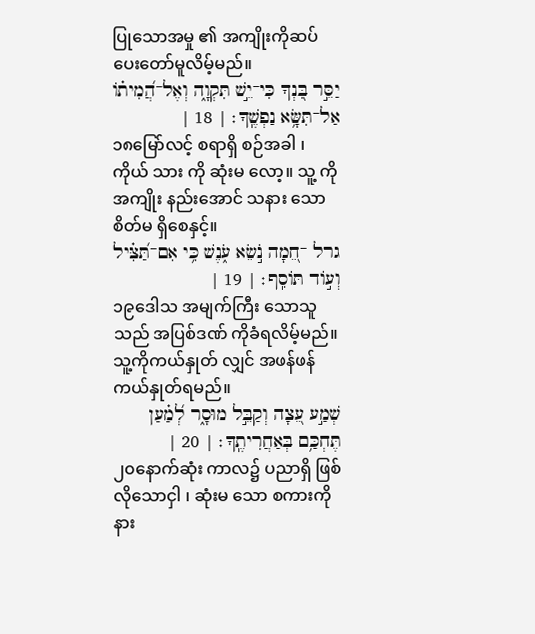ပြုသောအမှု ၏ အကျိုးကိုဆပ် ပေးတော်မူလိမ့်မည်။
יַסֵּ֣ר בִּ֭נְךָ כִּי־יֵ֣שׁ תִּקְוָ֑ה וְאֶל־הֲ֝מִית֗וֹ אַל־תִּשָּׂ֥א נַפְשֶֽׁךָ׃ | 18 |
၁၈မြော်လင့် စရာရှိ စဉ်အခါ ၊ ကိုယ် သား ကို ဆုံးမ လော့။ သူ့ ကိုအကျိုး နည်းအောင် သနား သောစိတ်မ ရှိစေနှင့်။
גרל ־חֵ֭מָה נֹ֣שֵׂא עֹ֑נֶשׁ כִּ֥י אִם־תַּ֝צִּ֗יל וְע֣וֹד תּוֹסִֽף׃ | 19 |
၁၉ဒေါသ အမျက်ကြီး သောသူသည် အပြစ်ဒဏ် ကိုခံရလိမ့်မည်။ သူ့ကိုကယ်နှုတ် လျှင် အဖန်ဖန် ကယ်နှုတ်ရမည်။
שְׁמַ֣ע עֵ֭צָה וְקַבֵּ֣ל מוּסָ֑ר לְ֝מַ֗עַן תֶּחְכַּ֥ם בְּאַחֲרִיתֶֽךָ׃ | 20 |
၂၀နောက်ဆုံး ကာလ၌ ပညာရှိ ဖြစ်လိုသောငှါ ၊ ဆုံးမ သော စကားကို နား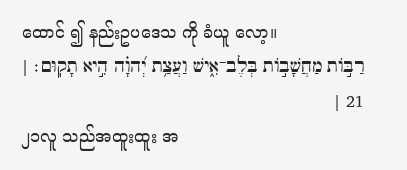ထောင် ၍ နည်းဥပဒေသ ကို ခံယူ လော့။
רַבּ֣וֹת מַחֲשָׁב֣וֹת בְּלֶב־אִ֑ישׁ וַעֲצַ֥ת יְ֝הוָ֗ה הִ֣יא תָקֽוּם׃ | 21 |
၂၁လူ သည်အထူးထူး အ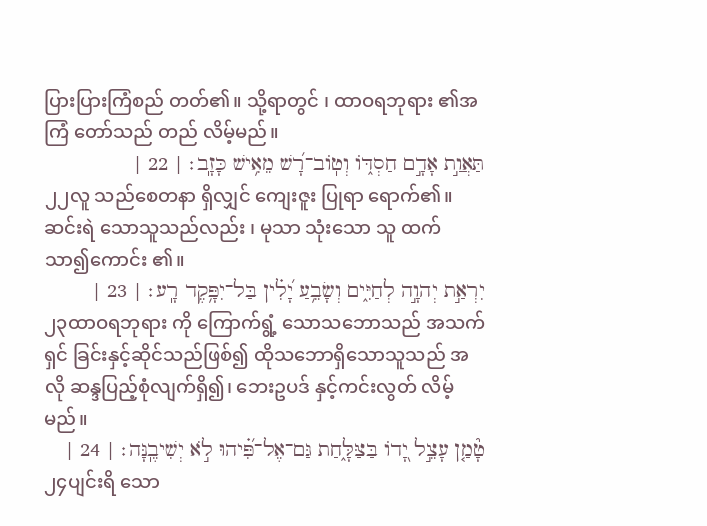ပြားပြားကြံစည် တတ်၏။ သို့ရာတွင် ၊ ထာဝရဘုရား ၏အကြံ တော်သည် တည် လိမ့်မည်။
תַּאֲוַ֣ת אָדָ֣ם חַסְדּ֑וֹ וְטֽוֹב־רָ֝שׁ מֵאִ֥ישׁ כָּזָֽב׃ | 22 |
၂၂လူ သည်စေတနာ ရှိလျှင် ကျေးဇူး ပြုရာ ရောက်၏။ ဆင်းရဲ သောသူသည်လည်း ၊ မုသာ သုံးသော သူ ထက် သာ၍ကောင်း ၏။
יִרְאַ֣ת יְהוָ֣ה לְחַיִּ֑ים וְשָׂבֵ֥עַ יָ֝לִ֗ין בַּל־יִפָּ֥קֶד רָֽע׃ | 23 |
၂၃ထာဝရဘုရား ကို ကြောက်ရွံ့ သောသဘောသည် အသက်ရှင် ခြင်းနှင့်ဆိုင်သည်ဖြစ်၍ ထိုသဘောရှိသောသူသည် အလို ဆန္ဒပြည့်စုံလျက်ရှိ၍၊ ဘေးဥပဒ် နှင့်ကင်းလွတ် လိမ့်မည်။
טָ֘מַ֤ן עָצֵ֣ל יָ֭דוֹ בַּצַּלָּ֑חַת גַּם־אֶל־פִּ֝֗יהוּ לֹ֣א יְשִׁיבֶֽנָּה׃ | 24 |
၂၄ပျင်းရိ သော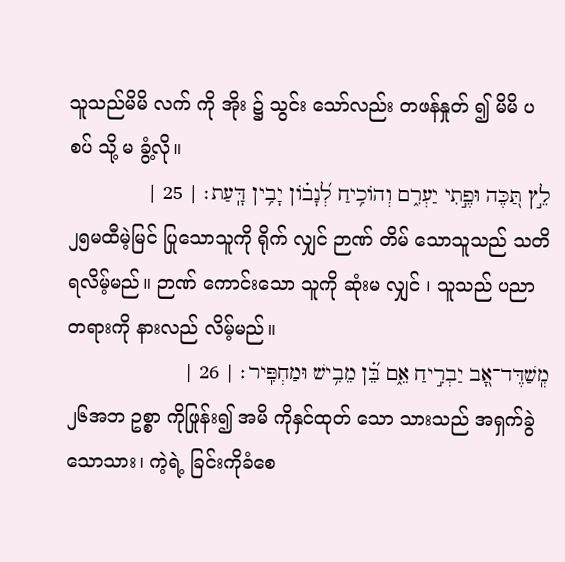သူသည်မိမိ လက် ကို အိုး ၌ သွင်း သော်လည်း တဖန်နှုတ် ၍ မိမိ ပစပ် သို့ မ ခွံ့လို။
לֵ֣ץ תַּ֭כֶּה וּפֶ֣תִי יַעְרִ֑ם וְהוֹכִ֥יחַ לְ֝נָב֗וֹן יָבִ֥ין דָּֽעַת׃ | 25 |
၂၅မထီမဲ့မြင် ပြုသောသူကို ရိုက် လျှင် ဉာဏ် တိမ် သောသူသည် သတိ ရလိမ့်မည်။ ဉာဏ် ကောင်းသော သူကို ဆုံးမ လျှင် ၊ သူသည် ပညာ တရားကို နားလည် လိမ့်မည်။
מְֽשַׁדֶּד־אָ֭ב יַבְרִ֣יחַ אֵ֑ם בֵּ֝֗ן מֵבִ֥ישׁ וּמַחְפִּֽיר׃ | 26 |
၂၆အဘ ဥစ္စာ ကိုဖြုန်း၍ အမိ ကိုနှင်ထုတ် သော သားသည် အရှက်ခွဲ သောသား၊ ကဲ့ရဲ့ ခြင်းကိုခံစေ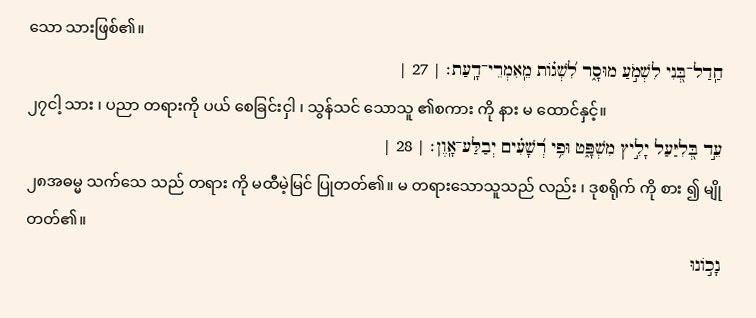သော သားဖြစ်၏။
חַֽדַל־בְּ֭נִי לִשְׁמֹ֣עַ מוּסָ֑ר לִ֝שְׁג֗וֹת מֵֽאִמְרֵי־דָֽעַת׃ | 27 |
၂၇ငါ့ သား ၊ ပညာ တရားကို ပယ် စေခြင်းငှါ ၊ သွန်သင် သောသူ ၏စကား ကို နား မ ထောင်နှင့်။
עֵ֣ד בְּ֭לִיַּעַל יָלִ֣יץ מִשְׁפָּ֑ט וּפִ֥י רְ֝שָׁעִ֗ים יְבַלַּע־אָֽוֶן׃ | 28 |
၂၈အဓမ္မ သက်သေ သည် တရား ကို မထီမဲ့မြင် ပြုတတ်၏။ မ တရားသောသူသည် လည်း ၊ ဒုစရိုက် ကို စား ၍ မျို တတ်၏။
נָכ֣וֹנוּ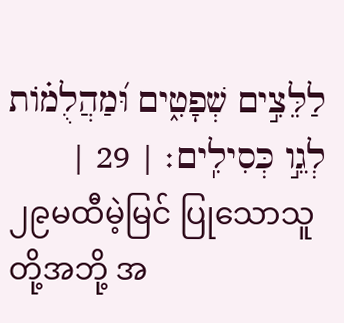לַלֵּצִ֣ים שְׁפָטִ֑ים וּ֝מַהֲלֻמ֗וֹת לְגֵ֣ו כְּסִילִֽים׃ | 29 |
၂၉မထီမဲ့မြင် ပြုသောသူတို့အဘို့ အ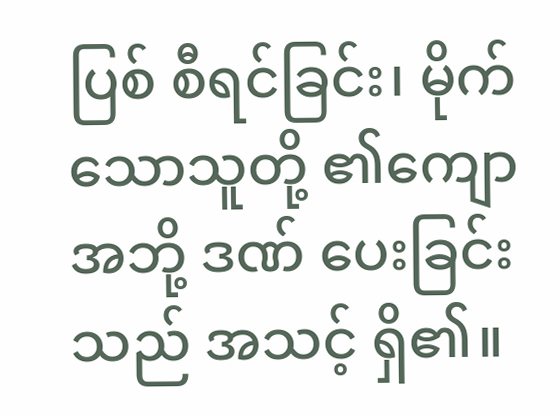ပြစ် စီရင်ခြင်း၊ မိုက် သောသူတို့ ၏ကျော အဘို့ ဒဏ် ပေးခြင်းသည် အသင့် ရှိ၏။